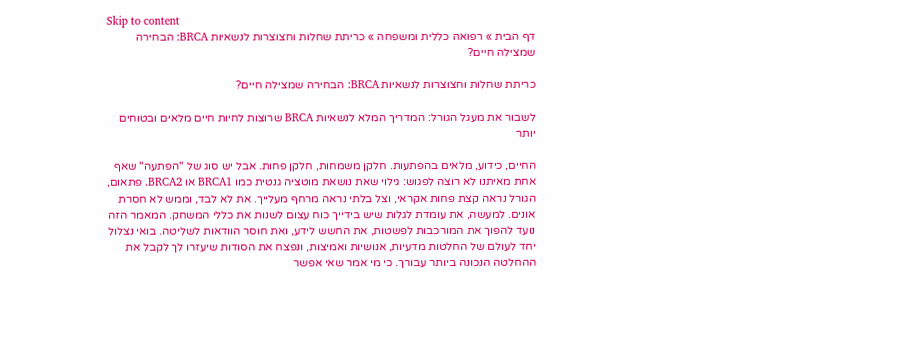Skip to content
דף הבית » רפואה כללית ומשפחה » כריתת שחלות וחצוצרות לנשאיות BRCA: הבחירה שמצילה חיים?

כריתת שחלות וחצוצרות לנשאיות BRCA: הבחירה שמצילה חיים?

לשבור את מעגל הגורל: המדריך המלא לנשאיות BRCA שרוצות לחיות חיים מלאים ובטוחים יותר

החיים, כידוע, מלאים בהפתעות. חלקן משמחות, חלקן פחות. אבל יש סוג של "הפתעה" שאף אחת מאיתנו לא רוצה לפגוש: גילוי שאת נושאת מוטציה גנטית כמו BRCA1 או BRCA2. פתאום, הגורל נראה קצת פחות אקראי, וצל בלתי נראה מרחף מעלייך. את לא לבד, וממש לא חסרת אונים. למעשה, את עומדת לגלות שיש בידייך כוח עצום לשנות את כללי המשחק. המאמר הזה נועד להפוך את המורכבות לפשטות, את החשש לידע, ואת חוסר הוודאות לשליטה. בואי נצלול יחד לעולם של החלטות מדעיות, אנושיות ואמיצות, ונפצח את הסודות שיעזרו לך לקבל את ההחלטה הנכונה ביותר עבורך. כי מי אמר שאי אפשר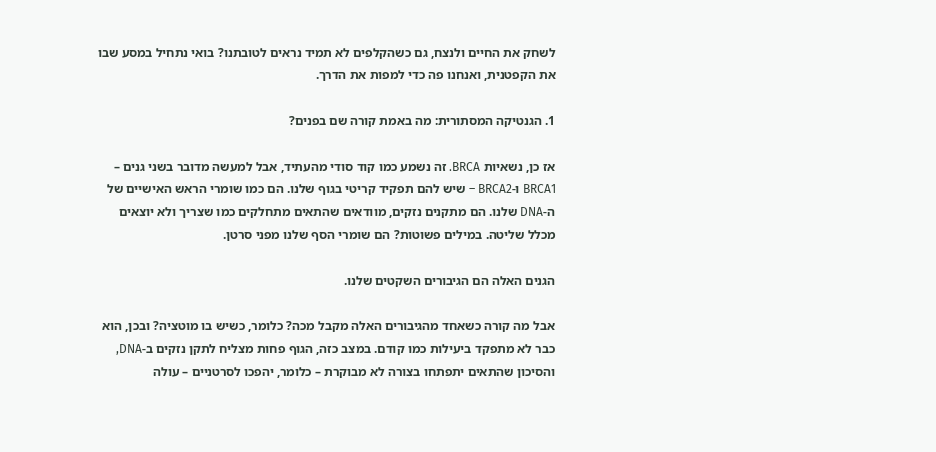לשחק את החיים ולנצח, גם כשהקלפים לא תמיד נראים לטובתנו? בואי נתחיל במסע שבו את הקפטנית, ואנחנו פה כדי למפות את הדרך.

1. הגנטיקה המסתורית: מה באמת קורה שם בפנים?

אז כן, נשאיות BRCA. זה נשמע כמו קוד סודי מהעתיד, אבל למעשה מדובר בשני גנים – BRCA1 ו-BRCA2 – שיש להם תפקיד קריטי בגוף שלנו. הם כמו שומרי הראש האישיים של ה-DNA שלנו. הם מתקנים נזקים, מוודאים שהתאים מתחלקים כמו שצריך ולא יוצאים מכלל שליטה. במילים פשוטות? הם שומרי הסף שלנו מפני סרטן.

הגנים האלה הם הגיבורים השקטים שלנו.

אבל מה קורה כשאחד מהגיבורים האלה מקבל מכה? כלומר, כשיש בו מוטציה? ובכן, הוא כבר לא מתפקד ביעילות כמו קודם. במצב כזה, הגוף פחות מצליח לתקן נזקים ב-DNA, והסיכון שהתאים יתפתחו בצורה לא מבוקרת – כלומר, יהפכו לסרטניים – עולה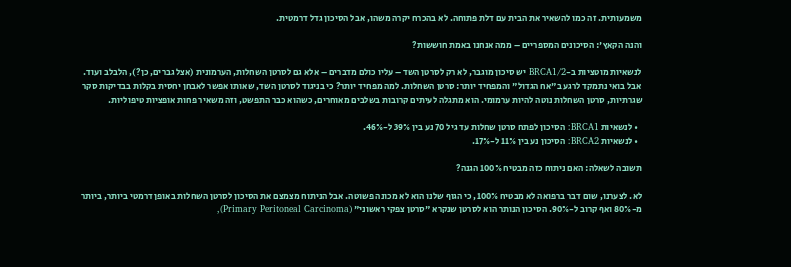משמעותית. זה כמו להשאיר את הבית עם דלת פתוחה. לא בהכרח יקרה משהו, אבל הסיכון גדל דרמטית.

והנה הקאץ': הסיכונים המספריים – ממה אנחנו באמת חוששות?

לנשאיות מוטציות ב-BRCA1/2 יש סיכון מוגבר, לא רק לסרטן השד – עליו כולם מדברים – אלא גם לסרטן השחלות, הערמונית (אצל גברים, כן?), הלבלב ועוד. אבל בואי נתמקד לרגע ב"אח הגדול" והמפחיד יותר: סרטן השחלות. למה מפחיד יותר? כי בניגוד לסרטן השד, שאותו אפשר לאבחן יחסית בקלות בבדיקות סקר שגרתיות, סרטן השחלות נוטה להיות ערמומי. הוא מתגלה לעיתים קרובות בשלבים מאוחרים, כשהוא כבר התפשט, וזה משאיר פחות אופציות טיפוליות.

  • לנשאיות BRCA1: הסיכון לפתח סרטן שחלות עד גיל 70 נע בין 39% ל-46%.
  • לנשאיות BRCA2: הסיכון נע בין 11% ל-17%.

תשובה לשאלה: האם ניתוח כזה מבטיח 100% הגנה?

לא. לצערנו, שום דבר ברפואה לא מבטיח 100%, כי הגוף שלנו הוא לא מכונה פשוטה. אבל הניתוח מצמצם את הסיכון לסרטן השחלות באופן דרמטי ביותר, ביותר מ-80% ואף קרוב ל-90%. הסיכון הנותר הוא לסרטן שנקרא "סרטן צפקי ראשוני" (Primary Peritoneal Carcinoma),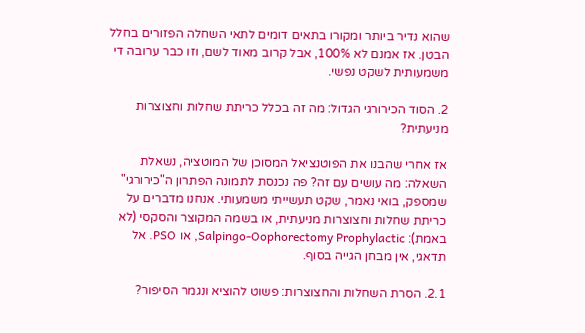שהוא נדיר ביותר ומקורו בתאים דומים לתאי השחלה הפזורים בחלל הבטן. אז אמנם לא 100%, אבל קרוב מאוד לשם, וזו כבר ערובה די משמעותית לשקט נפשי.

2. הסוד הכירורגי הגדול: מה זה בכלל כריתת שחלות וחצוצרות מניעתית?

אז אחרי שהבנו את הפוטנציאל המסוכן של המוטציה, נשאלת השאלה: מה עושים עם זה? פה נכנסת לתמונה הפתרון ה"כירורגי" שמספק, בואי נאמר, שקט תעשייתי משמעותי. אנחנו מדברים על כריתת שחלות וחצוצרות מניעתית, או בשמה המקוצר והסקסי (לא באמת): Salpingo-Oophorectomy Prophylactic, או PSO. אל תדאגי, אין מבחן הגייה בסוף.

2.1. הסרת השחלות והחצוצרות: פשוט להוציא ונגמר הסיפור?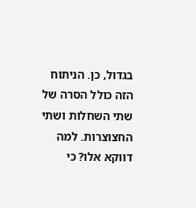בגדול, כן. הניתוח הזה כולל הסרה של שתי השחלות ושתי החצוצרות. למה דווקא אלו? כי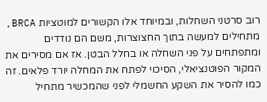רוב סרטני השחלות, ובמיוחד אלו הקשורים למוטציות BRCA, מתחילים למעשה בתוך החצוצרות, משם הם נודדים ומתפתחים על פני השחלה או בחלל הבטן. אז אם מסירים את המקור הפוטנציאלי, הסיכוי לפתח את המחלה יורד פלאים. זה כמו להסיר את השקע החשמלי לפני שהמכשיר מתחיל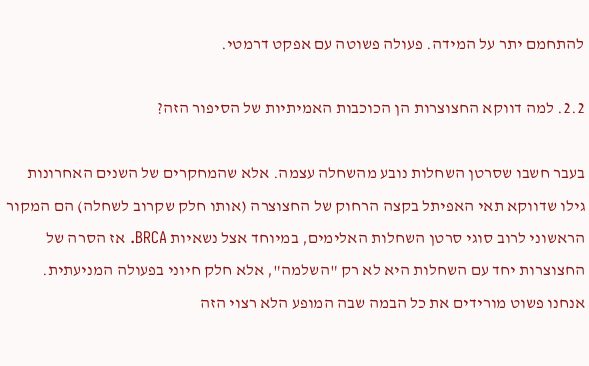להתחמם יתר על המידה. פעולה פשוטה עם אפקט דרמטי.

2.2. למה דווקא החצוצרות הן הכוכבות האמיתיות של הסיפור הזה?

בעבר חשבו שסרטן השחלות נובע מהשחלה עצמה. אלא שהמחקרים של השנים האחרונות גילו שדווקא תאי האפיתל בקצה הרחוק של החצוצרה (אותו חלק שקרוב לשחלה) הם המקור הראשוני לרוב סוגי סרטן השחלות האלימים, במיוחד אצל נשאיות BRCA. אז הסרה של החצוצרות יחד עם השחלות היא לא רק "השלמה", אלא חלק חיוני בפעולה המניעתית. אנחנו פשוט מורידים את כל הבמה שבה המופע הלא רצוי הזה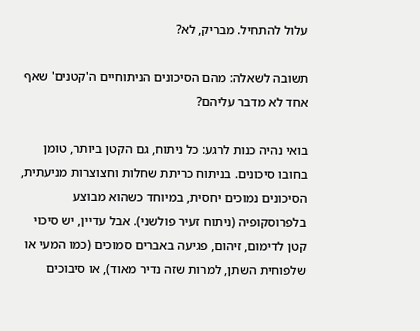עלול להתחיל. מבריק, לא?

תשובה לשאלה: מהם הסיכונים הניתוחיים ה'קטנים' שאף אחד לא מדבר עליהם?

בואי נהיה כנות לרגע: כל ניתוח, גם הקטן ביותר, טומן בחובו סיכונים. בניתוח כריתת שחלות וחצוצרות מניעתית, הסיכונים נמוכים יחסית, במיוחד כשהוא מבוצע בלפרוסקופיה (ניתוח זעיר פולשני). אבל עדיין, יש סיכוי קטן לדימום, זיהום, פגיעה באברים סמוכים (כמו המעי או שלפוחית השתן, למרות שזה נדיר מאוד), או סיבוכים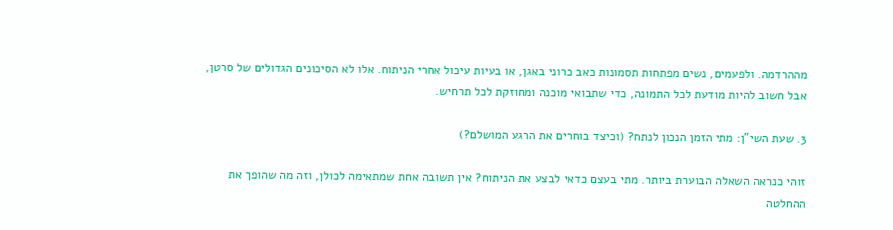מההרדמה. ולפעמים, נשים מפתחות תסמונות כאב כרוני באגן, או בעיות עיכול אחרי הניתוח. אלו לא הסיכונים הגדולים של סרטן, אבל חשוב להיות מודעת לכל התמונה, כדי שתבואי מוכנה ומחוזקת לכל תרחיש.

3. שעת השי"ן: מתי הזמן הנכון לנתח? (וכיצד בוחרים את הרגע המושלם?)

זוהי כנראה השאלה הבוערת ביותר. מתי בעצם כדאי לבצע את הניתוח? אין תשובה אחת שמתאימה לכולן, וזה מה שהופך את ההחלטה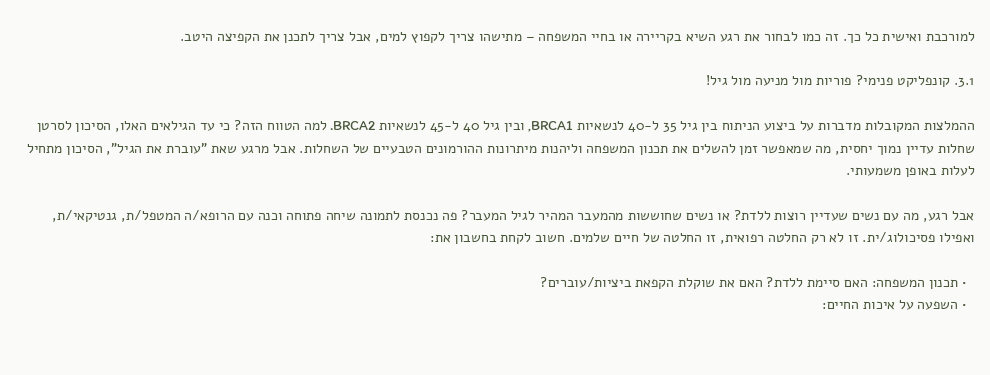למורכבת ואישית כל כך. זה כמו לבחור את רגע השיא בקריירה או בחיי המשפחה – מתישהו צריך לקפוץ למים, אבל צריך לתכנן את הקפיצה היטב.

3.1. קונפליקט פנימי? פוריות מול מניעה מול גיל!

ההמלצות המקובלות מדברות על ביצוע הניתוח בין גיל 35 ל-40 לנשאיות BRCA1, ובין גיל 40 ל-45 לנשאיות BRCA2. למה הטווח הזה? כי עד הגילאים האלו, הסיכון לסרטן שחלות עדיין נמוך יחסית, מה שמאפשר זמן להשלים את תכנון המשפחה וליהנות מיתרונות ההורמונים הטבעיים של השחלות. אבל מרגע שאת "עוברת את הגיל", הסיכון מתחיל לעלות באופן משמעותי.

אבל רגע, מה עם נשים שעדיין רוצות ללדת? או נשים שחוששות מהמעבר המהיר לגיל המעבר? פה נכנסת לתמונה שיחה פתוחה וכנה עם הרופא/ה המטפל/ת, גנטיקאי/ת, ואפילו פסיכולוג/ית. זו לא רק החלטה רפואית, זו החלטה של חיים שלמים. חשוב לקחת בחשבון את:

  • תכנון המשפחה: האם סיימת ללדת? האם את שוקלת הקפאת ביציות/עוברים?
  • השפעה על איכות החיים: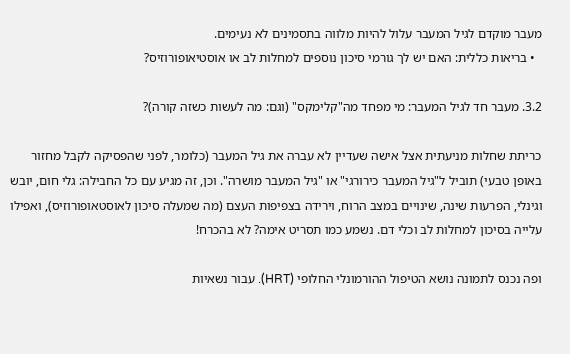מעבר מוקדם לגיל המעבר עלול להיות מלווה בתסמינים לא נעימים.
  • בריאות כללית: האם יש לך גורמי סיכון נוספים למחלות לב או אוסטיאופורוזיס?

3.2. מעבר חד לגיל המעבר: מי מפחד מה"קלימקס" (וגם: מה לעשות כשזה קורה)?

כריתת שחלות מניעתית אצל אישה שעדיין לא עברה את גיל המעבר (כלומר, לפני שהפסיקה לקבל מחזור באופן טבעי) תוביל ל"גיל המעבר כירורגי" או "גיל המעבר מושרה". וכן, זה מגיע עם כל החבילה: גלי חום, יובש וגינלי, הפרעות שינה, שינויים במצב הרוח, וירידה בצפיפות העצם (מה שמעלה סיכון לאוסטאופורוזיס), ואפילו עלייה בסיכון למחלות לב וכלי דם. נשמע כמו תסריט אימה? לא בהכרח!

ופה נכנס לתמונה נושא הטיפול ההורמונלי החלופי (HRT). עבור נשאיות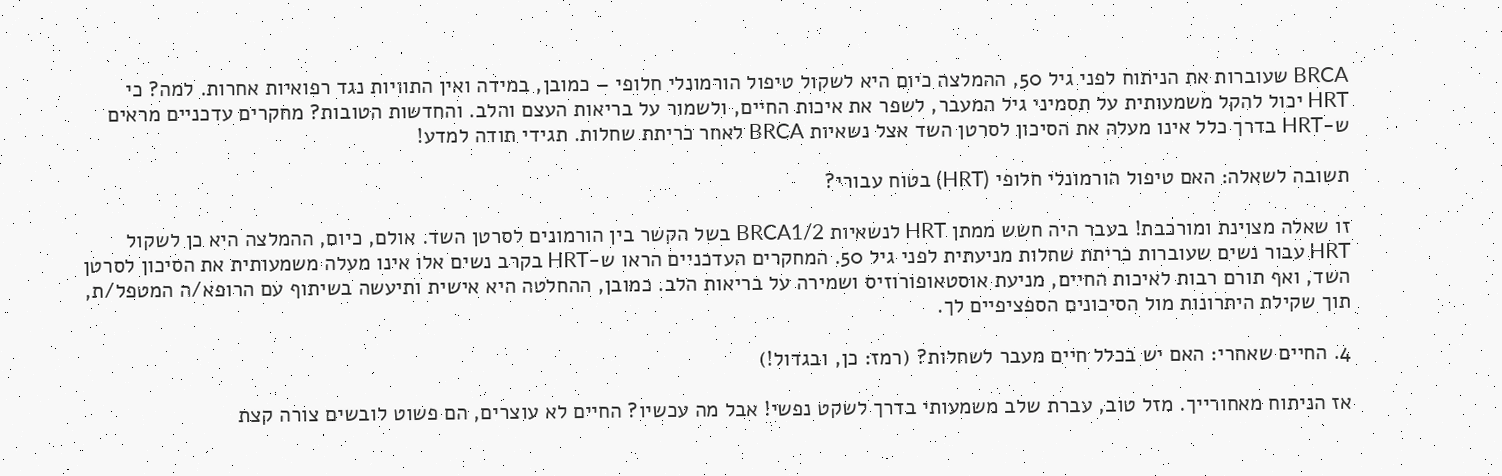BRCA שעוברות את הניתוח לפני גיל 50, ההמלצה כיום היא לשקול טיפול הורמונלי חלופי – כמובן, במידה ואין התוויות נגד רפואיות אחרות. למה? כי HRT יכול להקל משמעותית על תסמיני גיל המעבר, לשפר את איכות החיים, ולשמור על בריאות העצם והלב. והחדשות הטובות? מחקרים עדכניים מראים ש-HRT בדרך כלל אינו מעלה את הסיכון לסרטן השד אצל נשאיות BRCA לאחר כריתת שחלות. תגידי תודה למדע!

תשובה לשאלה: האם טיפול הורמונלי חלופי (HRT) בטוח עבורי?

זו שאלה מצוינת ומורכבת! בעבר היה חשש ממתן HRT לנשאיות BRCA1/2 בשל הקשר בין הורמונים לסרטן השד. אולם, כיום, ההמלצה היא כן לשקול HRT עבור נשים שעוברות כריתת שחלות מניעתית לפני גיל 50. המחקרים העדכניים הראו ש-HRT בקרב נשים אלו אינו מעלה משמעותית את הסיכון לסרטן השד, ואף תורם רבות לאיכות החיים, מניעת אוסטאופורוזיס ושמירה על בריאות הלב. כמובן, ההחלטה היא אישית ותיעשה בשיתוף עם הרופא/ה המטפל/ת, תוך שקילת היתרונות מול הסיכונים הספציפיים לך.

4. החיים שאחרי: האם יש בכלל חיים מעבר לשחלות? (רמז: כן, ובגדול!)

אז הניתוח מאחורייך. מזל טוב, עברת שלב משמעותי בדרך לשקט נפשי! אבל מה עכשיו? החיים לא עוצרים, הם פשוט לובשים צורה קצת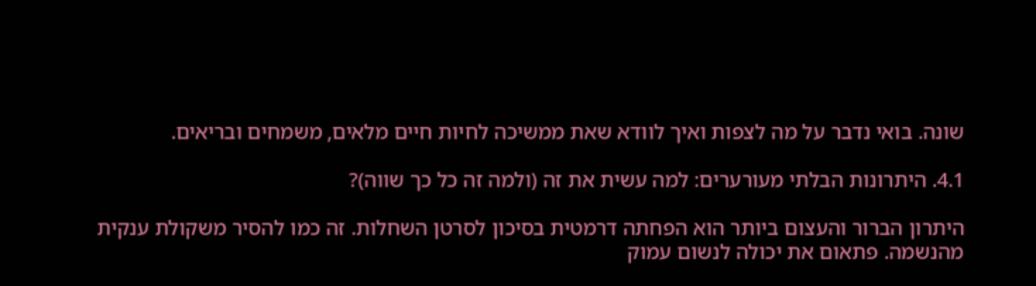שונה. בואי נדבר על מה לצפות ואיך לוודא שאת ממשיכה לחיות חיים מלאים, משמחים ובריאים.

4.1. היתרונות הבלתי מעורערים: למה עשית את זה (ולמה זה כל כך שווה)?

היתרון הברור והעצום ביותר הוא הפחתה דרמטית בסיכון לסרטן השחלות. זה כמו להסיר משקולת ענקית מהנשמה. פתאום את יכולה לנשום עמוק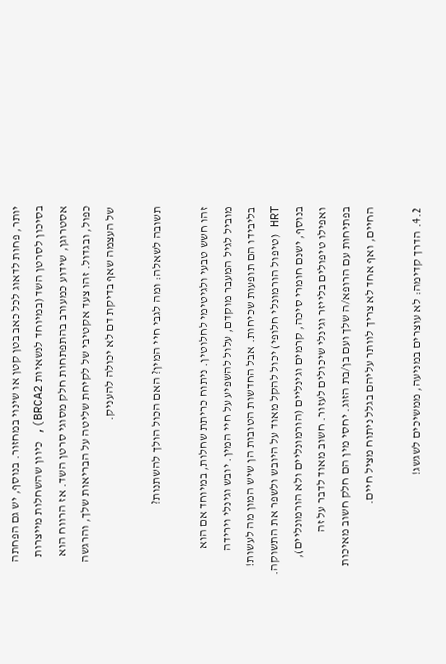יותר, פחות לדאוג לכל כאב בטן קטן או שינוי במחזור. בנוסף, יש גם הפחתה בסיכון לסרטן השד (במיוחד לנשאיות BRCA2), כיוון שהשחלות מייצרות אסטרוגן, שידוע כמעורב בהתפתחות חלק מסוגי סרטן השד. אז הרווח הוא כפול, ובגדול. זהו צעד אקטיבי של לקיחת שליטה על הבריאות שלך, והרגשה של העצמה שאף בדיקת דם לא יכולה להעניק.

תשובה לשאלה: ומה לגבי חיי המין? האם הכול הולך להשתנות?

זהו חשש טבעי ולגיטימי לחלוטין. ניתוח כריתת שחלות, במיוחד אם הוא מוביל לגיל המעבר מוקדם, עלול להשפיע על חיי המין. יובש וגינלי וירידה בליבידו הם תופעות שכיחות. אבל החדשות הטובות הן שיש המון מה לעשות! HRT (טיפול הורמונלי חלופי) יכול להקל מאוד על היובש ולשפר את התשוקה. בנוסף, ישנם חומרי סיכה, קרמים וגינליים (הורמונליים ולא הורמונליים), ואפילו טיפולים בלייזר וגינלי שיכולים לעזור. חשוב מאוד לדבר על זה בפתיחות עם הרופא/ה שלך ועם בן/בת הזוג. יחסי מין הם חלק חשוב מאיכות החיים, ואף אחד לא צריך לוותר עליהם בגלל ניתוח מציל חיים.

4.2. הדרך קדימה: לא עוצרים במניעה, ממשיכים לשגשג!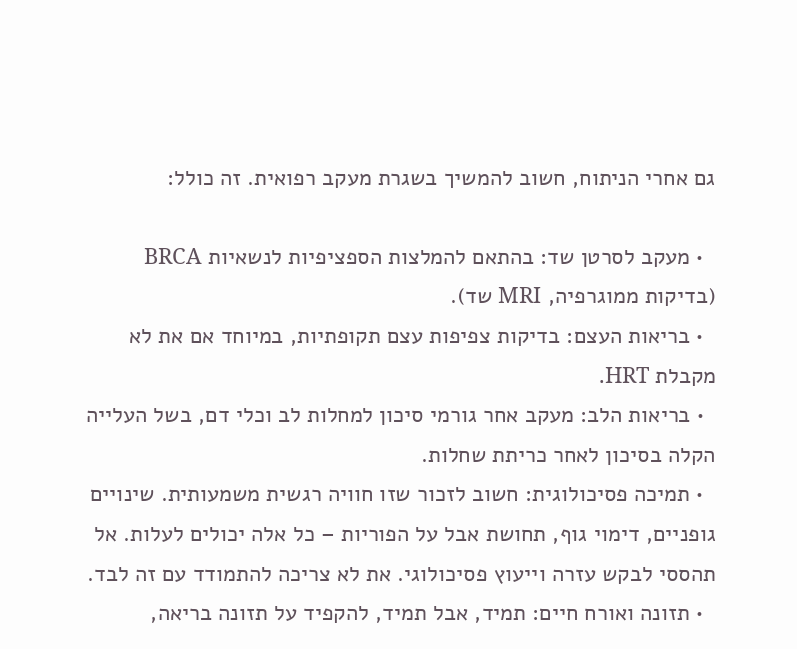גם אחרי הניתוח, חשוב להמשיך בשגרת מעקב רפואית. זה כולל:

  • מעקב לסרטן שד: בהתאם להמלצות הספציפיות לנשאיות BRCA (בדיקות ממוגרפיה, MRI שד).
  • בריאות העצם: בדיקות צפיפות עצם תקופתיות, במיוחד אם את לא מקבלת HRT.
  • בריאות הלב: מעקב אחר גורמי סיכון למחלות לב וכלי דם, בשל העלייה הקלה בסיכון לאחר כריתת שחלות.
  • תמיכה פסיכולוגית: חשוב לזכור שזו חוויה רגשית משמעותית. שינויים גופניים, דימוי גוף, תחושת אבל על הפוריות – כל אלה יכולים לעלות. אל תהססי לבקש עזרה וייעוץ פסיכולוגי. את לא צריכה להתמודד עם זה לבד.
  • תזונה ואורח חיים: תמיד, אבל תמיד, להקפיד על תזונה בריאה,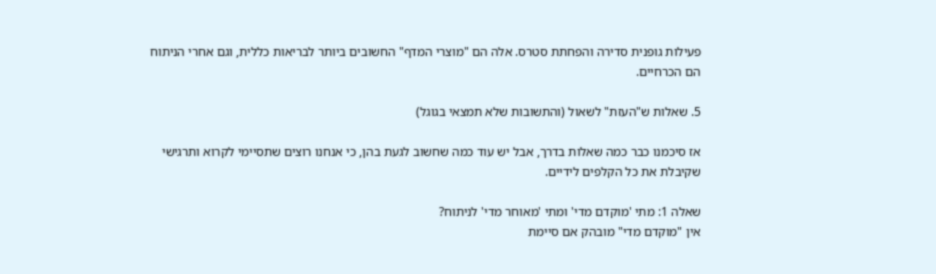פעילות גופנית סדירה והפחתת סטרס. אלה הם "מוצרי המדף" החשובים ביותר לבריאות כללית, וגם אחרי הניתוח הם הכרחיים.

5. שאלות ש"העזת" לשאול (והתשובות שלא תמצאי בגוגל)

אז סיכמנו כבר כמה שאלות בדרך, אבל יש עוד כמה שחשוב לגעת בהן, כי אנחנו רוצים שתסיימי לקרוא ותרגישי שקיבלת את כל הקלפים לידיים.

שאלה 1: מתי 'מוקדם מדי' ומתי 'מאוחר מדי' לניתוח?
אין "מוקדם מדי" מובהק אם סיימת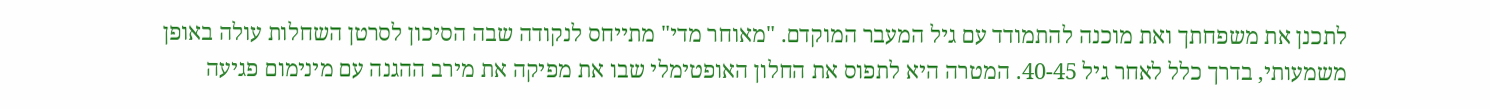לתכנן את משפחתך ואת מוכנה להתמודד עם גיל המעבר המוקדם. "מאוחר מדי" מתייחס לנקודה שבה הסיכון לסרטן השחלות עולה באופן משמעותי, בדרך כלל לאחר גיל 40-45. המטרה היא לתפוס את החלון האופטימלי שבו את מפיקה את מירב ההגנה עם מינימום פגיעה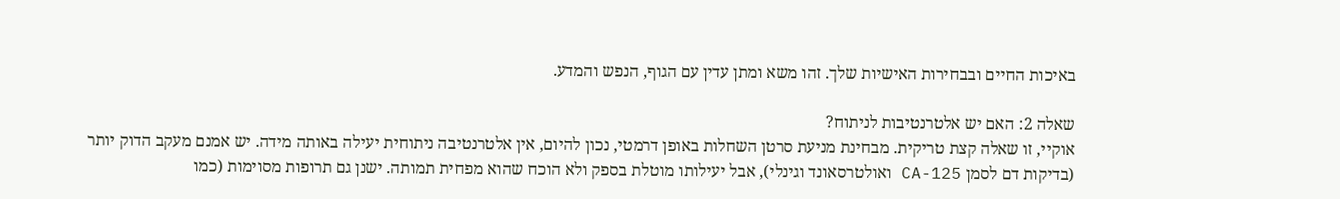באיכות החיים ובבחירות האישיות שלך. זהו משא ומתן עדין עם הגוף, הנפש והמדע.

שאלה 2: האם יש אלטרנטיבות לניתוח?
אוקיי, זו שאלה קצת טריקית. מבחינת מניעת סרטן השחלות באופן דרמטי, נכון להיום, אין אלטרנטיבה ניתוחית יעילה באותה מידה. יש אמנם מעקב הדוק יותר (בדיקות דם לסמן CA-125 ואולטרסאונד וגינלי), אבל יעילותו מוטלת בספק ולא הוכח שהוא מפחית תמותה. ישנן גם תרופות מסוימות (כמו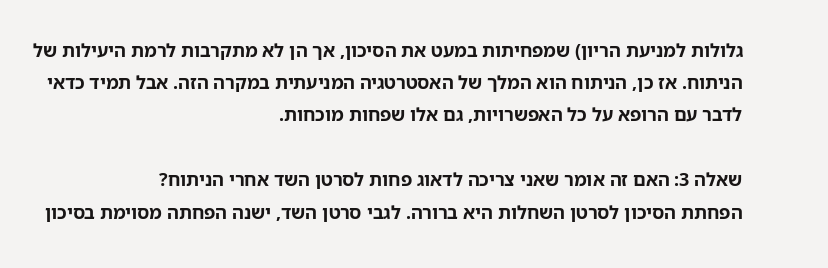גלולות למניעת הריון) שמפחיתות במעט את הסיכון, אך הן לא מתקרבות לרמת היעילות של הניתוח. אז כן, הניתוח הוא המלך של האסטרטגיה המניעתית במקרה הזה. אבל תמיד כדאי לדבר עם הרופא על כל האפשרויות, גם אלו שפחות מוכחות.

שאלה 3: האם זה אומר שאני צריכה לדאוג פחות לסרטן השד אחרי הניתוח?
הפחתת הסיכון לסרטן השחלות היא ברורה. לגבי סרטן השד, ישנה הפחתה מסוימת בסיכון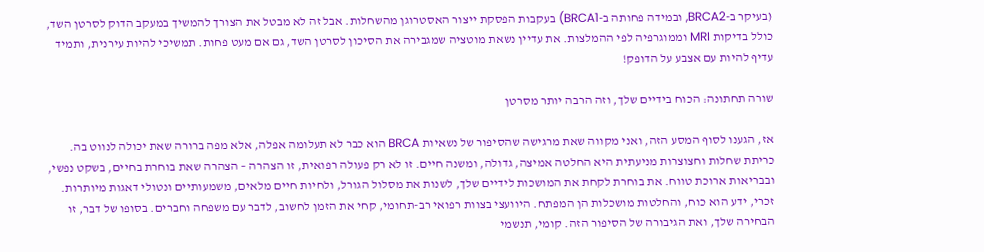(בעיקר ב-BRCA2, ובמידה פחותה ב-BRCA1) בעקבות הפסקת ייצור האסטרוגן מהשחלות. אבל זה לא מבטל את הצורך להמשיך במעקב הדוק לסרטן השד, כולל בדיקות MRI וממוגרפיה לפי ההמלצות. את עדיין נשאת מוטציה שמגבירה את הסיכון לסרטן השד, גם אם מעט פחות. תמשיכי להיות עירנית, ותמיד עדיף להיות עם אצבע על הדופק!

שורה תחתונה: הכוח בידיים שלך, וזה הרבה יותר מסרטן

אז, הגענו לסוף המסע הזה, ואני מקווה שאת מרגישה שהסיפור של נשאיות BRCA הוא כבר לא תעלומה אפלה, אלא מפה ברורה שאת יכולה לנווט בה. כריתת שחלות וחצוצרות מניעתית היא החלטה אמיצה, גדולה, ומשנה חיים. זו לא רק פעולה רפואית, זו הצהרה – הצהרה שאת בוחרת בחיים, בשקט נפשי, ובבריאות ארוכת טווח. את בוחרת לקחת את המושכות לידיים שלך, לשנות את מסלול הגורל, ולחיות חיים מלאים, משמעותיים ונטולי דאגות מיותרות. זכרי, ידע הוא כוח, והחלטות מושכלות הן המפתח. היוועצי בצוות רפואי רב-תחומי, קחי את הזמן לחשוב, לדבר עם משפחה וחברים. בסופו של דבר, זו הבחירה שלך, ואת הגיבורה של הסיפור הזה. קומי, תנשמי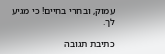עמוק, ובחרי בחיים! כי מגיע לך.

כתיבת תגובה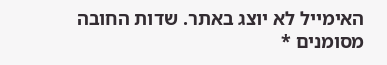האימייל לא יוצג באתר. שדות החובה מסומנים *